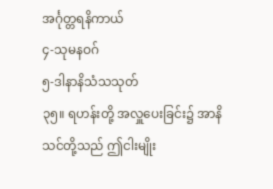အင်္ဂုတ္တရနိကာယ်
၄-သုမနဝဂ်
၅-ဒါနာနိသံသသုတ်
၃၅။ ရဟန်းတို့ အလှူပေးခြင်း၌ အာနိသင်တို့သည် ဤငါးမျိုး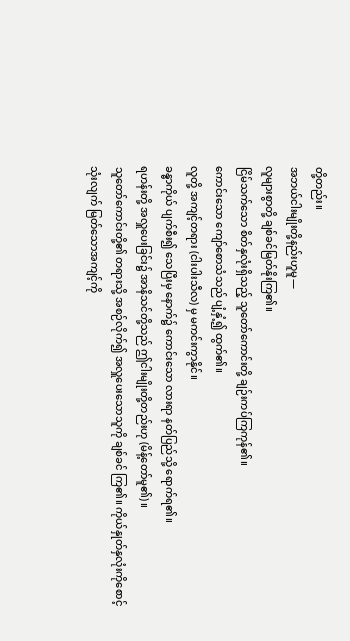တို့တည်း။
အဘယ်ငါးမျိုးတို့နည်းဟူမူ—
လူများစွာတို့ ချစ်ခင်မြတ်နိုးကြ၏။
ငြိမ်သက်သော စိတ်နှလုံးရှိသည့် သူတော်ကောင်းတို့ ချဉ်းကပ်ကြကုန်၏။
ကောင်းသော ကျော်စောသံသည် ပျံ့နှံ့၍ ထွက်၏။
လူတို့ အကျင့်တရား (ငါးပါးသီလ) မှ မကင်းကွာနိုင်။
ခန္ဓာကိုယ် ပျက်စီး၍ သေပြီးမှ နောက်၌ ကောင်းသော လားရာ နတ်ပြည်သို့ ရောက်ရ၏။
ရဟန်းတို့ အလှူပေးခြင်း၌ အာနိသင်တို့သည် ဤငါးမျိုးတို့တည်းဟု (မိန့်တော်မူ၏)။
သူတော်ကောင်းတို့၏ တရားသို့ အစဉ်လိုက်၍ အလှူပေးသောသူကို ချစ်ခင် ကြ၏။ ကိုယ်နှုတ်နှလုံးကိုစောင့်သုံးလျက် မြတ်သောအကျင့်ကို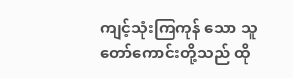ကျင့်သုံးကြကုန် သော သူတော်ကောင်းတို့သည် ထို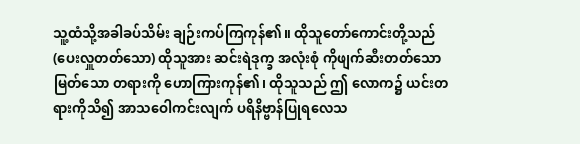သူ့ထံသို့အခါခပ်သိမ်း ချဉ်းကပ်ကြကုန်၏။ ထိုသူတော်ကောင်းတို့သည် (ပေးလှူတတ်သော) ထိုသူအား ဆင်းရဲဒုက္ခ အလုံးစုံ ကိုဖျက်ဆီးတတ်သော မြတ်သော တရားကို ဟောကြားကုန်၏၊ ထိုသူသည် ဤ လောက၌ ယင်းတရားကိုသိ၍ အာသဝေါကင်းလျက် ပရိနိဗ္ဗာန်ပြုရလေသ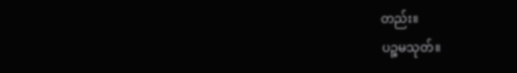တည်း။
ပဉ္စမသုတ်။